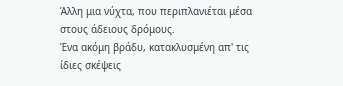Άλλη μια νύχτα, που περιπλανιέται μέσα στους άδειους δρόμους.
Ένα ακόμη βράδυ, κατακλυσμένη απ' τις ίδιες σκέψεις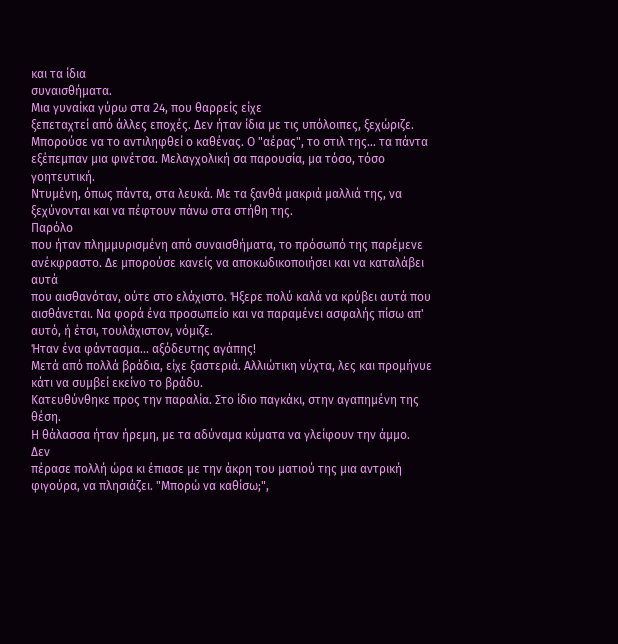και τα ίδια
συναισθήματα.
Μια γυναίκα γύρω στα 24, που θαρρείς είχε
ξεπεταχτεί από άλλες εποχές. Δεν ήταν ίδια με τις υπόλοιπες, ξεχώριζε.
Μπορούσε να το αντιληφθεί ο καθένας. Ο "αέρας", το στιλ της... τα πάντα
εξέπεμπαν μια φινέτσα. Μελαγχολική σα παρουσία, μα τόσο, τόσο
γοητευτική.
Ντυμένη, όπως πάντα, στα λευκά. Με τα ξανθά μακριά μαλλιά της, να ξεχύνονται και να πέφτουν πάνω στα στήθη της.
Παρόλο
που ήταν πλημμυρισμένη από συναισθήματα, το πρόσωπό της παρέμενε
ανέκφραστο. Δε μπορούσε κανείς να αποκωδικοποιήσει και να καταλάβει αυτά
που αισθανόταν, ούτε στο ελάχιστο. Ήξερε πολύ καλά να κρύβει αυτά που
αισθάνεται. Να φορά ένα προσωπείο και να παραμένει ασφαλής πίσω απ'
αυτό, ή έτσι, τουλάχιστον, νόμιζε.
Ήταν ένα φάντασμα... αξόδευτης αγάπης!
Μετά από πολλά βράδια, είχε ξαστεριά. Αλλιώτικη νύχτα, λες και προμήνυε κάτι να συμβεί εκείνο το βράδυ.
Κατευθύνθηκε προς την παραλία. Στο ίδιο παγκάκι, στην αγαπημένη της θέση.
Η θάλασσα ήταν ήρεμη, με τα αδύναμα κύματα να γλείφουν την άμμο.
Δεν
πέρασε πολλή ώρα κι έπιασε με την άκρη του ματιού της μια αντρική
φιγούρα, να πλησιάζει. "Μπορώ να καθίσω;",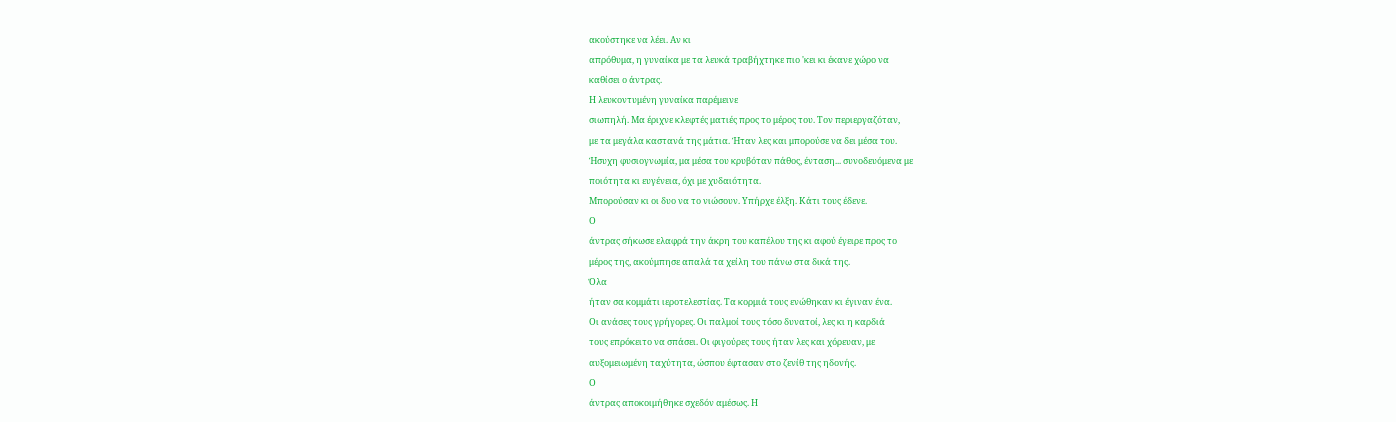ακούστηκε να λέει. Αν κι
απρόθυμα, η γυναίκα με τα λευκά τραβήχτηκε πιο 'κει κι έκανε χώρο να
καθίσει ο άντρας.
Η λευκοντυμένη γυναίκα παρέμεινε
σιωπηλή. Μα έριχνε κλεφτές ματιές προς το μέρος του. Τον περιεργαζόταν,
με τα μεγάλα καστανά της μάτια. Ήταν λες και μπορούσε να δει μέσα του.
Ήσυχη φυσιογνωμία, μα μέσα του κρυβόταν πάθος, ένταση... συνοδευόμενα με
ποιότητα κι ευγένεια, όχι με χυδαιότητα.
Μπορούσαν κι οι δυο να το νιώσουν. Υπήρχε έλξη. Κάτι τους έδενε.
Ο
άντρας σήκωσε ελαφρά την άκρη του καπέλου της κι αφού έγειρε προς το
μέρος της, ακούμπησε απαλά τα χείλη του πάνω στα δικά της.
Όλα
ήταν σα κομμάτι ιεροτελεστίας. Τα κορμιά τους ενώθηκαν κι έγιναν ένα.
Οι ανάσες τους γρήγορες. Οι παλμοί τους τόσο δυνατοί, λες κι η καρδιά
τους επρόκειτο να σπάσει. Οι φιγούρες τους ήταν λες και χόρευαν, με
αυξομειωμένη ταχύτητα, ώσπου έφτασαν στο ζενίθ της ηδονής.
Ο
άντρας αποκοιμήθηκε σχεδόν αμέσως. Η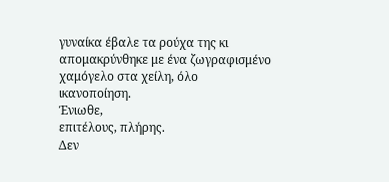γυναίκα έβαλε τα ρούχα της κι
απομακρύνθηκε με ένα ζωγραφισμένο χαμόγελο στα χείλη, όλο ικανοποίηση.
Ένιωθε,
επιτέλους, πλήρης.
Δεν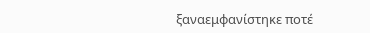ξαναεμφανίστηκε ποτέ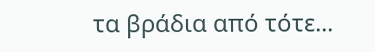τα βράδια από τότε...